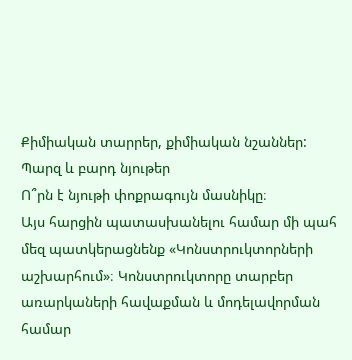Քիմիական տարրեր, քիմիական նշաններ: Պարզ և բարդ նյութեր
Ո՞րն է նյութի փոքրագույն մասնիկը։
Այս հարցին պատասխանելու համար մի պահ մեզ պատկերացնենք «Կոնստրուկտորների աշխարհում»։ Կոնստրուկտորը տարբեր առարկաների հավաքման և մոդելավորման համար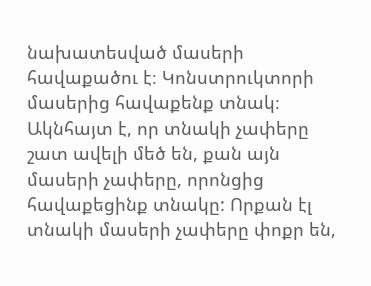նախատեսված մասերի հավաքածու է։ Կոնստրուկտորի մասերից հավաքենք տնակ։ Ակնհայտ է, որ տնակի չափերը շատ ավելի մեծ են, քան այն մասերի չափերը, որոնցից հավաքեցինք տնակը: Որքան էլ տնակի մասերի չափերը փոքր են,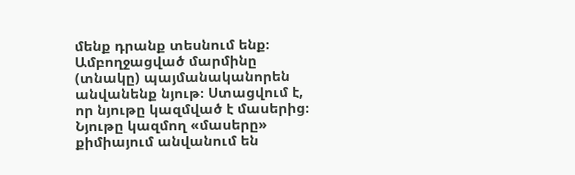մենք դրանք տեսնում ենք։ Ամբողջացված մարմինը (տնակը) պայմանականորեն անվանենք նյութ։ Ստացվում է, որ նյութը կազմված է մասերից։ Նյութը կազմող «մասերը» քիմիայում անվանում են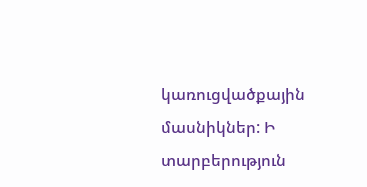կառուցվածքային մասնիկներ: Ի տարբերություն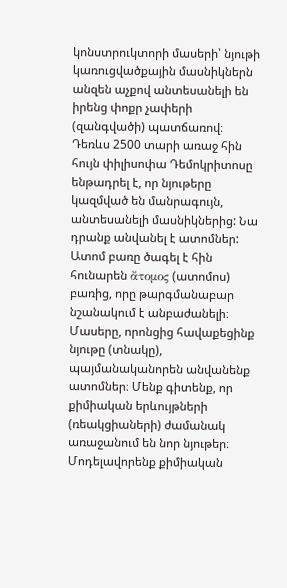կոնստրուկտորի մասերի՝ նյութի կառուցվածքային մասնիկներն անզեն աչքով անտեսանելի են իրենց փոքր չափերի (զանգվածի) պատճառով։
Դեռևս 2500 տարի առաջ հին հույն փիլիսոփա Դեմոկրիտոսը ենթադրել է, որ նյութերը կազմված են մանրագույն, անտեսանելի մասնիկներից: Նա դրանք անվանել է ատոմներ: Ատոմ բառը ծագել է հին հունարեն ἄτομος (ատոմոս) բառից, որը թարգմանաբար նշանակում է անբաժանելի։
Մասերը, որոնցից հավաքեցինք նյութը (տնակը), պայմանականորեն անվանենք ատոմներ։ Մենք գիտենք, որ քիմիական երևույթների (ռեակցիաների) ժամանակ առաջանում են նոր նյութեր։ Մոդելավորենք քիմիական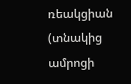ռեակցիան (տնակից ամրոցի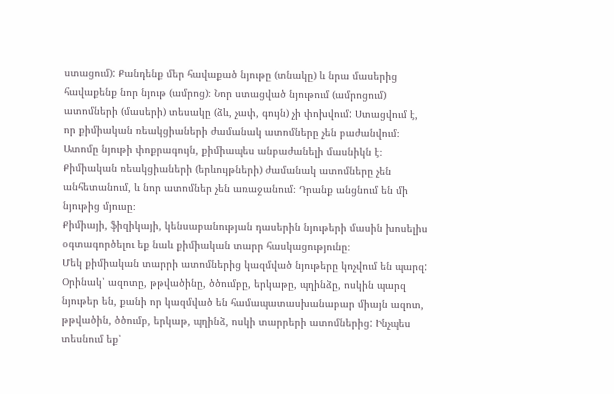ստացում): Քանդենք մեր հավաքած նյութը (տնակը) և նրա մասերից հավաքենք նոր նյութ (ամրոց)։ Նոր ստացված նյութում (ամրոցում) ատոմների (մասերի) տեսակը (ձև, չափ, գույն) չի փոխվում: Ստացվում է, որ քիմիական ռեակցիաների ժամանակ ատոմները չեն բաժանվում։
Ատոմը նյութի փոքրագույն, քիմիապես անբաժանելի մասնիկն է։
Քիմիական ռեակցիաների (երևույթների) ժամանակ ատոմները չեն անհետանում, և նոր ատոմներ չեն առաջանում։ Դրանք անցնում են մի նյութից մյուսը։
Քիմիայի, ֆիզիկայի, կենսաբանության դասերին նյութերի մասին խոսելիս օգտագործելու եք նաև քիմիական տարր հասկացությունը։
Մեկ քիմիական տարրի ատոմներից կազմված նյութերը կոչվում են պարզ:
Օրինակ՝ ազոտը, թթվածինը, ծծումբը, երկաթը, պղինձը, ոսկին պարզ նյութեր են, քանի որ կազմված են համապատասխանաբար միայն ազոտ, թթվածին, ծծումբ, երկաթ, պղինձ, ոսկի տարրերի ատոմներից: Ինչպես տեսնում եք՝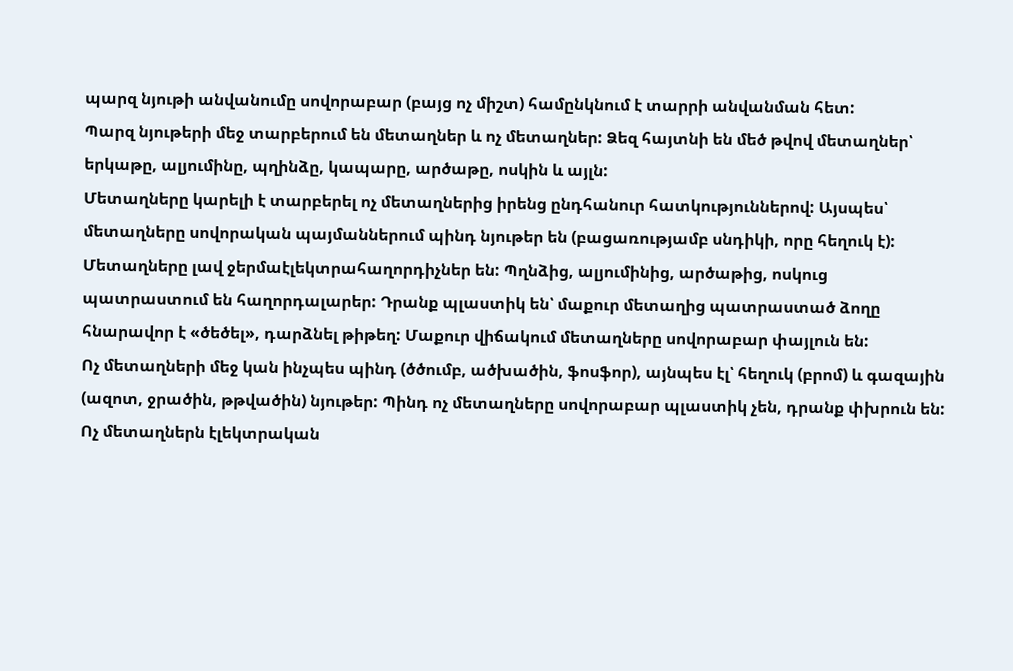պարզ նյութի անվանումը սովորաբար (բայց ոչ միշտ) համընկնում է տարրի անվանման հետ:
Պարզ նյութերի մեջ տարբերում են մետաղներ և ոչ մետաղներ: Ձեզ հայտնի են մեծ թվով մետաղներ՝ երկաթը, ալյումինը, պղինձը, կապարը, արծաթը, ոսկին և այլն:
Մետաղները կարելի է տարբերել ոչ մետաղներից իրենց ընդհանուր հատկություններով: Այսպես՝ մետաղները սովորական պայմաններում պինդ նյութեր են (բացառությամբ սնդիկի, որը հեղուկ է): Մետաղները լավ ջերմաէլեկտրահաղորդիչներ են: Պղնձից, ալյումինից, արծաթից, ոսկուց պատրաստում են հաղորդալարեր: Դրանք պլաստիկ են՝ մաքուր մետաղից պատրաստած ձողը հնարավոր է «ծեծել», դարձնել թիթեղ: Մաքուր վիճակում մետաղները սովորաբար փայլուն են:
Ոչ մետաղների մեջ կան ինչպես պինդ (ծծումբ, ածխածին, ֆոսֆոր), այնպես էլ՝ հեղուկ (բրոմ) և գազային (ազոտ, ջրածին, թթվածին) նյութեր: Պինդ ոչ մետաղները սովորաբար պլաստիկ չեն, դրանք փխրուն են: Ոչ մետաղներն էլեկտրական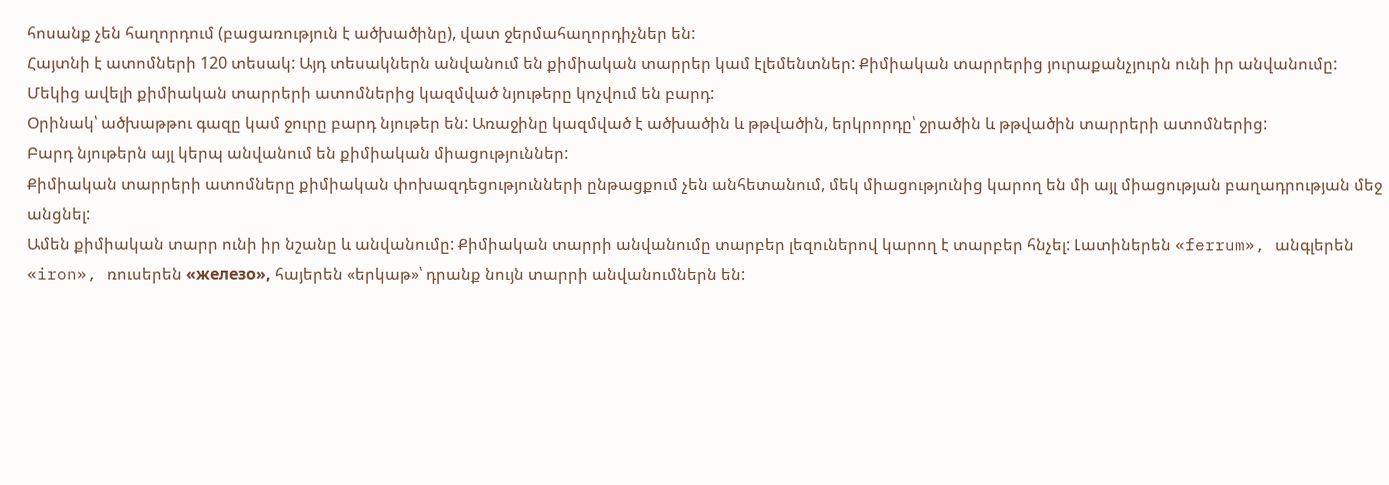հոսանք չեն հաղորդում (բացառություն է ածխածինը), վատ ջերմահաղորդիչներ են:
Հայտնի է ատոմների 120 տեսակ: Այդ տեսակներն անվանում են քիմիական տարրեր կամ էլեմենտներ: Քիմիական տարրերից յուրաքանչյուրն ունի իր անվանումը:
Մեկից ավելի քիմիական տարրերի ատոմներից կազմված նյութերը կոչվում են բարդ:
Օրինակ՝ ածխաթթու գազը կամ ջուրը բարդ նյութեր են: Առաջինը կազմված է ածխածին և թթվածին, երկրորդը՝ ջրածին և թթվածին տարրերի ատոմներից:
Բարդ նյութերն այլ կերպ անվանում են քիմիական միացություններ:
Քիմիական տարրերի ատոմները քիմիական փոխազդեցությունների ընթացքում չեն անհետանում, մեկ միացությունից կարող են մի այլ միացության բաղադրության մեջ անցնել:
Ամեն քիմիական տարր ունի իր նշանը և անվանումը: Քիմիական տարրի անվանումը տարբեր լեզուներով կարող է տարբեր հնչել: Լատիներեն «ferrum», անգլերեն «iron», ռուսերեն «железо», հայերեն «երկաթ»՝ դրանք նույն տարրի անվանումներն են: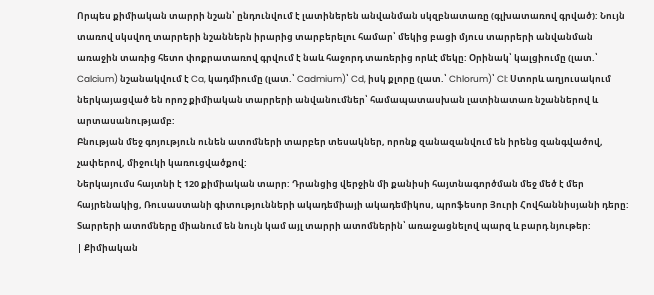Որպես քիմիական տարրի նշան՝ ընդունվում է լատիներեն անվանման սկզբնատառը (գլխատառով գրված): Նույն տառով սկսվող տարրերի նշաններն իրարից տարբերելու համար՝ մեկից բացի մյուս տարրերի անվանման առաջին տառից հետո փոքրատառով գրվում է նաև հաջորդ տառերից որևէ մեկը: Օրինակ՝ կալցիումը (լատ.՝ Calcium) նշանակվում է Ca, կադմիումը (լատ.՝ Cadmium)՝ Cd, իսկ քլորը (լատ.՝ Chlorum)՝ Cl: Ստորև աղյուսակում ներկայացված են որոշ քիմիական տարրերի անվանումներ՝ համապատասխան լատինատառ նշաններով և արտասանությամբ:
Բնության մեջ գոյություն ունեն ատոմների տարբեր տեսակներ, որոնք զանազանվում են իրենց զանգվածով, չափերով, միջուկի կառուցվածքով:
Ներկայումս հայտնի է 120 քիմիական տարր: Դրանցից վերջին մի քանիսի հայտնագործման մեջ մեծ է մեր հայրենակից, Ռուսաստանի գիտությունների ակադեմիայի ակադեմիկոս, պրոֆեսոր Յուրի Հովհաննիսյանի դերը: Տարրերի ատոմները միանում են նույն կամ այլ տարրի ատոմներին՝ առաջացնելով պարզ և բարդ նյութեր:
| Քիմիական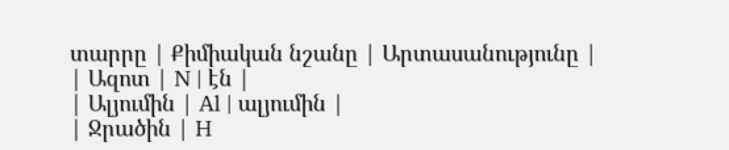տարրը | Քիմիական նշանը | Արտասանությունը |
| Ազոտ | N | էն |
| Ալյումին | Al | ալյումին |
| Ջրածին | H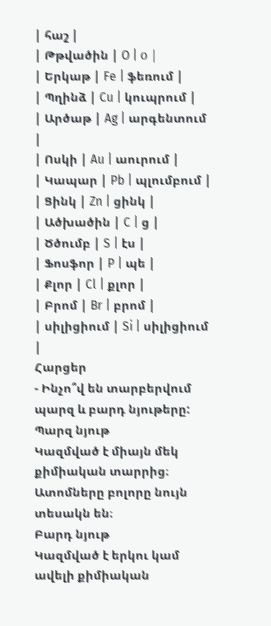| հաշ |
| Թթվածին | O | о |
| Երկաթ | Fe | ֆեռում |
| Պղինձ | Cu | կուպրում |
| Արծաթ | Ag | արգենտում |
| Ոսկի | Au | աուրում |
| Կապար | Pb | պլումբում |
| Ցինկ | Zn | ցինկ |
| Ածխածին | C | ց |
| Ծծումբ | S | էս |
| Ֆոսֆոր | P | պե |
| Քլոր | Cl | քլոր |
| Բրոմ | Br | բրոմ |
| սիլիցիում | Si | սիլիցիում |
Հարցեր
- Ինչո՞վ են տարբերվում պարզ և բարդ նյութերը:
Պարզ նյութ
Կազմված է միայն մեկ քիմիական տարրից։ Ատոմները բոլորը նույն տեսակն են։
Բարդ նյութ
Կազմված է երկու կամ ավելի քիմիական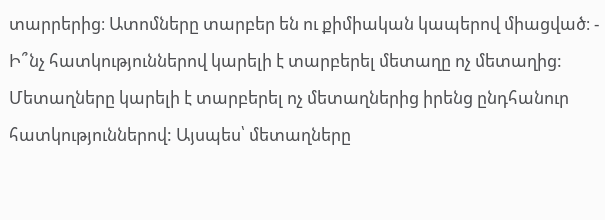տարրերից։ Ատոմները տարբեր են ու քիմիական կապերով միացված։ - Ի՞նչ հատկություններով կարելի է տարբերել մետաղը ոչ մետաղից:
Մետաղները կարելի է տարբերել ոչ մետաղներից իրենց ընդհանուր հատկություններով: Այսպես՝ մետաղները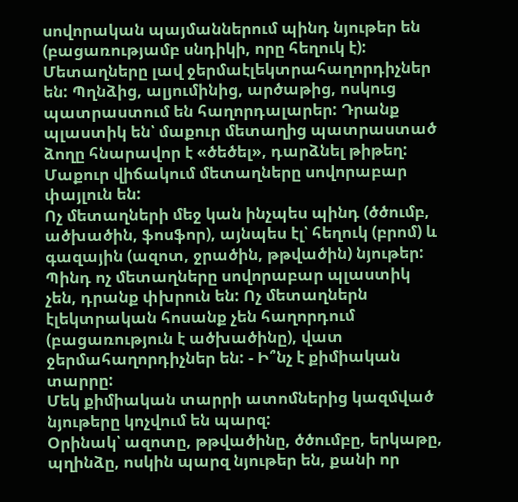սովորական պայմաններում պինդ նյութեր են (բացառությամբ սնդիկի, որը հեղուկ է): Մետաղները լավ ջերմաէլեկտրահաղորդիչներ են: Պղնձից, ալյումինից, արծաթից, ոսկուց պատրաստում են հաղորդալարեր: Դրանք պլաստիկ են՝ մաքուր մետաղից պատրաստած ձողը հնարավոր է «ծեծել», դարձնել թիթեղ: Մաքուր վիճակում մետաղները սովորաբար փայլուն են:
Ոչ մետաղների մեջ կան ինչպես պինդ (ծծումբ, ածխածին, ֆոսֆոր), այնպես էլ՝ հեղուկ (բրոմ) և գազային (ազոտ, ջրածին, թթվածին) նյութեր: Պինդ ոչ մետաղները սովորաբար պլաստիկ չեն, դրանք փխրուն են: Ոչ մետաղներն էլեկտրական հոսանք չեն հաղորդում (բացառություն է ածխածինը), վատ ջերմահաղորդիչներ են: - Ի՞նչ է քիմիական տարրը:
Մեկ քիմիական տարրի ատոմներից կազմված նյութերը կոչվում են պարզ:
Օրինակ՝ ազոտը, թթվածինը, ծծումբը, երկաթը, պղինձը, ոսկին պարզ նյութեր են, քանի որ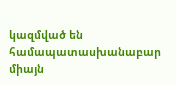կազմված են համապատասխանաբար միայն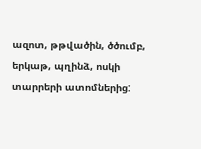ազոտ, թթվածին, ծծումբ, երկաթ, պղինձ, ոսկի տարրերի ատոմներից: